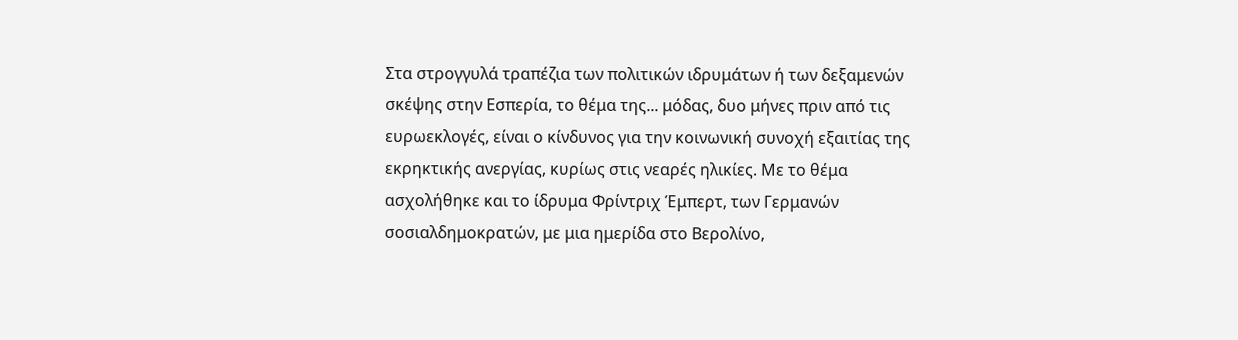Στα στρογγυλά τραπέζια των πολιτικών ιδρυμάτων ή των δεξαμενών σκέψης στην Εσπερία, το θέμα της... μόδας, δυο μήνες πριν από τις ευρωεκλογές, είναι ο κίνδυνος για την κοινωνική συνοχή εξαιτίας της εκρηκτικής ανεργίας, κυρίως στις νεαρές ηλικίες. Με το θέμα ασχολήθηκε και το ίδρυμα Φρίντριχ Έμπερτ, των Γερμανών σοσιαλδημοκρατών, με μια ημερίδα στο Βερολίνο,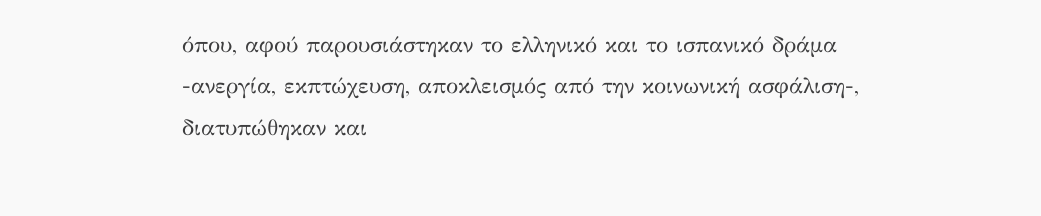όπου, αφού παρουσιάστηκαν το ελληνικό και το ισπανικό δράμα -ανεργία, εκπτώχευση, αποκλεισμός από την κοινωνική ασφάλιση-, διατυπώθηκαν και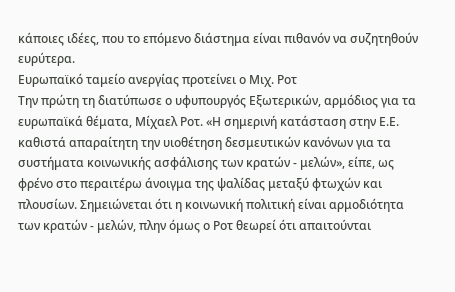κάποιες ιδέες, που το επόμενο διάστημα είναι πιθανόν να συζητηθούν ευρύτερα.
Ευρωπαϊκό ταμείο ανεργίας προτείνει ο Μιχ. Ροτ
Την πρώτη τη διατύπωσε ο υφυπουργός Εξωτερικών, αρμόδιος για τα ευρωπαϊκά θέματα, Μίχαελ Ροτ. «Η σημερινή κατάσταση στην Ε.Ε. καθιστά απαραίτητη την υιοθέτηση δεσμευτικών κανόνων για τα συστήματα κοινωνικής ασφάλισης των κρατών - μελών», είπε, ως φρένο στο περαιτέρω άνοιγμα της ψαλίδας μεταξύ φτωχών και πλουσίων. Σημειώνεται ότι η κοινωνική πολιτική είναι αρμοδιότητα των κρατών - μελών, πλην όμως ο Ροτ θεωρεί ότι απαιτούνται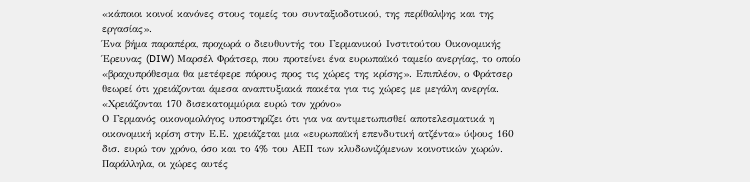«κάποιοι κοινοί κανόνες στους τομείς του συνταξιοδοτικού, της περίθαλψης και της εργασίας».
Ένα βήμα παραπέρα, προχωρά ο διευθυντής του Γερμανικού Ινστιτούτου Οικονομικής Έρευνας (DIW) Μαρσέλ Φράτσερ, που προτείνει ένα ευρωπαϊκό ταμείο ανεργίας, το οποίο «βραχυπρόθεσμα θα μετέφερε πόρους προς τις χώρες της κρίσης». Επιπλέον, ο Φράτσερ θεωρεί ότι χρειάζονται άμεσα αναπτυξιακά πακέτα για τις χώρες με μεγάλη ανεργία.
«Χρειάζονται 170 δισεκατομμύρια ευρώ τον χρόνο»
Ο Γερμανός οικονομολόγος υποστηρίζει ότι για να αντιμετωπισθεί αποτελεσματικά η οικονομική κρίση στην Ε.Ε. χρειάζεται μια «ευρωπαϊκή επενδυτική ατζέντα» ύψους 160 δισ. ευρώ τον χρόνο, όσο και το 4% του ΑΕΠ των κλυδωνιζόμενων κοινοτικών χωρών. Παράλληλα, οι χώρες αυτές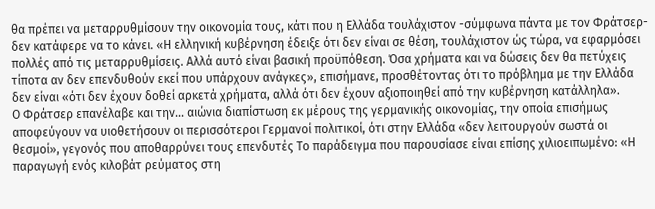θα πρέπει να μεταρρυθμίσουν την οικονομία τους, κάτι που η Ελλάδα τουλάχιστον -σύμφωνα πάντα με τον Φράτσερ- δεν κατάφερε να το κάνει. «Η ελληνική κυβέρνηση έδειξε ότι δεν είναι σε θέση, τουλάχιστον ώς τώρα, να εφαρμόσει πολλές από τις μεταρρυθμίσεις. Αλλά αυτό είναι βασική προϋπόθεση. Όσα χρήματα και να δώσεις δεν θα πετύχεις τίποτα αν δεν επενδυθούν εκεί που υπάρχουν ανάγκες», επισήμανε, προσθέτοντας ότι το πρόβλημα με την Ελλάδα δεν είναι «ότι δεν έχουν δοθεί αρκετά χρήματα, αλλά ότι δεν έχουν αξιοποιηθεί από την κυβέρνηση κατάλληλα».
Ο Φράτσερ επανέλαβε και την... αιώνια διαπίστωση εκ μέρους της γερμανικής οικονομίας, την οποία επισήμως αποφεύγουν να υιοθετήσουν οι περισσότεροι Γερμανοί πολιτικοί, ότι στην Ελλάδα «δεν λειτουργούν σωστά οι θεσμοί», γεγονός που αποθαρρύνει τους επενδυτές Το παράδειγμα που παρουσίασε είναι επίσης χιλιοειπωμένο: «Η παραγωγή ενός κιλοβάτ ρεύματος στη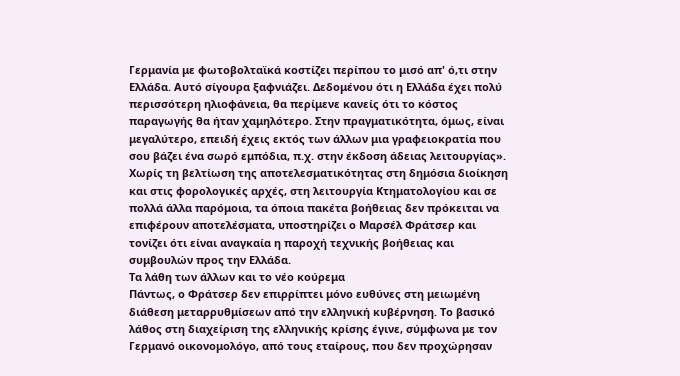Γερμανία με φωτοβολταϊκά κοστίζει περίπου το μισό απ' ό,τι στην Ελλάδα. Αυτό σίγουρα ξαφνιάζει. Δεδομένου ότι η Ελλάδα έχει πολύ περισσότερη ηλιοφάνεια, θα περίμενε κανείς ότι το κόστος παραγωγής θα ήταν χαμηλότερο. Στην πραγματικότητα, όμως, είναι μεγαλύτερο, επειδή έχεις εκτός των άλλων μια γραφειοκρατία που σου βάζει ένα σωρό εμπόδια, π.χ. στην έκδοση άδειας λειτουργίας».
Χωρίς τη βελτίωση της αποτελεσματικότητας στη δημόσια διοίκηση και στις φορολογικές αρχές, στη λειτουργία Κτηματολογίου και σε πολλά άλλα παρόμοια, τα όποια πακέτα βοήθειας δεν πρόκειται να επιφέρουν αποτελέσματα, υποστηρίζει ο Μαρσέλ Φράτσερ και τονίζει ότι είναι αναγκαία η παροχή τεχνικής βοήθειας και συμβουλών προς την Ελλάδα.
Τα λάθη των άλλων και το νέο κούρεμα
Πάντως, ο Φράτσερ δεν επιρρίπτει μόνο ευθύνες στη μειωμένη διάθεση μεταρρυθμίσεων από την ελληνική κυβέρνηση. Το βασικό λάθος στη διαχείριση της ελληνικής κρίσης έγινε, σύμφωνα με τον Γερμανό οικονομολόγο, από τους εταίρους, που δεν προχώρησαν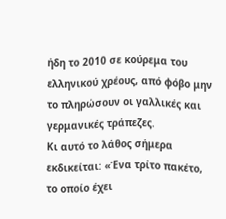ήδη το 2010 σε κούρεμα του ελληνικού χρέους, από φόβο μην το πληρώσουν οι γαλλικές και γερμανικές τράπεζες.
Κι αυτό το λάθος σήμερα εκδικείται: «Ένα τρίτο πακέτο, το οποίο έχει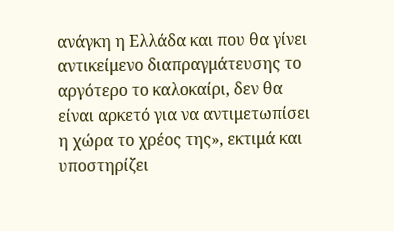ανάγκη η Ελλάδα και που θα γίνει αντικείμενο διαπραγμάτευσης το αργότερο το καλοκαίρι, δεν θα είναι αρκετό για να αντιμετωπίσει η χώρα το χρέος της», εκτιμά και υποστηρίζει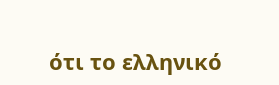ότι το ελληνικό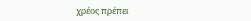χρέος πρέπει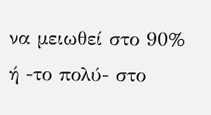να μειωθεί στο 90% ή -το πολύ- στο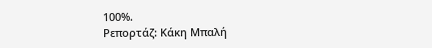100%.
Ρεπορτάζ: Κάκη Μπαλή